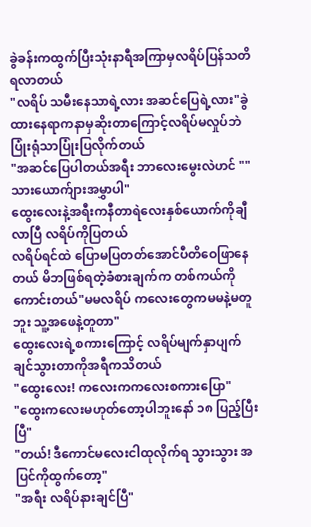ခွဲခန်းကထွက်ပြီးသုံးနာရီအကြာမှလရိပ်ပြန်သတိရလာတယ်
"လရိပ် သမီးနေသာရဲ့လား အဆင်ပြေရဲ့လား"ခွဲထားနေရာကနာမှဆိုးတာကြောင့်လရိပ်မလှုပ်ဘဲပြုံးရုံသာပြုံးပြလိုက်တယ်
"အဆင်ပြေပါတယ်အရီး ဘာလေးမွေးလဲဟင် ""သားယောက်ျားအမွှာပါ"
ထွေးလေးနဲ့အရီးကနီတာရဲလေးနှစ်ယောက်ကိုချီလာပြီ လရိပ်ကိုပြတယ်
လရိပ်ရင်ထဲ ပြောမပြတတ်အောင်ပီတိဝေဖြာနေတယ် မိဘဖြစ်ရတဲ့ခံစားချက်က တစ်ကယ်ကိုကောင်းတယ်"မမလရိပ် ကလေးတွေကမမနဲ့မတူဘူး သူ့အဖေနဲ့တူတာ"
ထွေးလေးရဲ့စကားကြောင့် လရိပ်မျက်နှာပျက်ချင်သွားတာကိုအရီကသိတယ်
"ထွေးလေး! ကလေးကကလေးစကားပြော"
"ထွေးကလေးမဟုတ်တော့ပါဘူးနော် ၁၈ ပြည့်ပြီးပြီ"
"တယ်! ဒီကောင်မလေးငါထုလိုက်ရ သွားသွား အပြင်ကိုထွက်တော့"
"အရီး လရိပ်နားချင်ပြီ"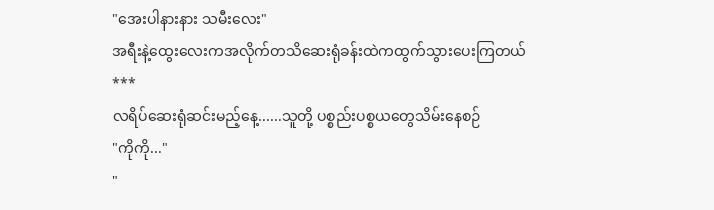"အေးပါနားနား သမီးလေး"
အရီးနဲ့ထွေးလေးကအလိုက်တသိဆေးရုံခန်းထဲကထွက်သွားပေးကြတယ်
***
လရိပ်ဆေးရုံဆင်းမည့်နေ့......သူတို့ ပစ္စည်းပစ္စယတွေသိမ်းနေစဉ်
"ကိုကို..."
"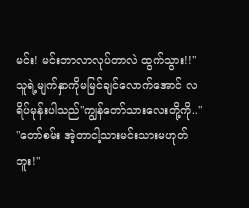မင်း! မင်းဘာလာလုပ်တာလဲ ထွက်သွား!!"
သူရဲ့မျက်နှာကိုမမြင်ချင်လောက်အောင် လရိပ်မုန်းပါသည်"ကျွန်တော်သားလေးတို့ကို.."
"တော်စမ်း အဲ့တာငါ့သားမင်းသားမဟုတ်ဘူး!"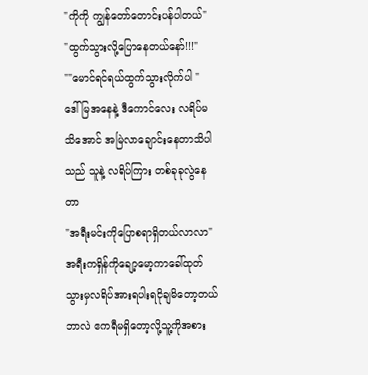"ကိုကို ကျွန်တော်တောင်းပန်ပါတယ်"
"ထွက်သွားလို့ပြောနေတယ်နော်!!!"
""မောင်ရင်ရယ်ထွက်သွားလိုက်ပါ "
ဒေါ်မြအနေနဲ့ ဒီကောင်လေး လရိပ်မသိအောင် အမြဲလာချောင်းနေတာသိပါသည် သူနဲ့ လရိပ်ကြား တစ်ခုခုလွဲနေတာ
"အရီးမင်းကိုပြောစရာရှိတယ်လာလာ"
အရီးကရှိန်ကိုချော့မော့ကာခေါ်ထုတ်သွားမှလရိပ်အားရပါးရငိုချမိတော့တယ်
ဘာလဲ ဧကရီမရှိတော့လို့သူ့ကိုအစား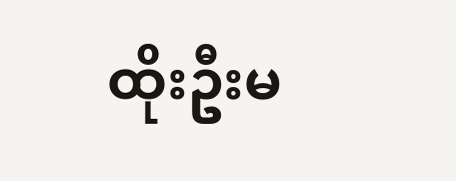ထိုးဦးမ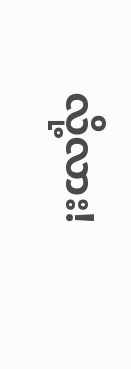လို့လား!